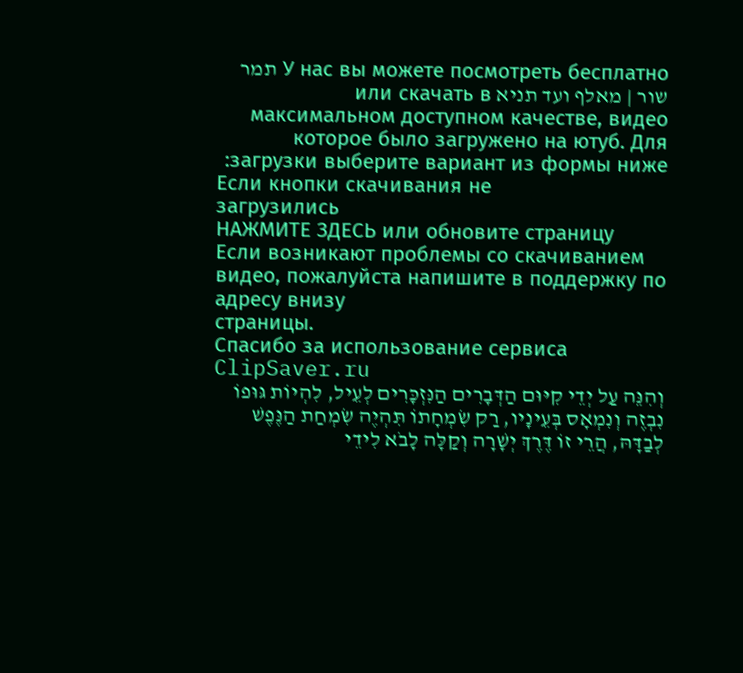У нас вы можете посмотреть бесплатно תמר שור | מאלף ועד תניא или скачать в максимальном доступном качестве, видео которое было загружено на ютуб. Для загрузки выберите вариант из формы ниже:
Если кнопки скачивания не
загрузились
НАЖМИТЕ ЗДЕСЬ или обновите страницу
Если возникают проблемы со скачиванием видео, пожалуйста напишите в поддержку по адресу внизу
страницы.
Спасибо за использование сервиса ClipSaver.ru
וְהִנֵּה עַל יְדֵי קִיּוּם הַדְּבָרִים הַנִּזְכָּרִים לְעֵיל, לִהְיוֹת גּוּפוֹ נִבְזֶה וְנִמְאָס בְּעֵינָיו, רַק שִׂמְחָתוֹ תִּהְיֶה שִׂמְחַת הַנֶּפֶשׁ לְבַדָּהּ, הֲרֵי זוֹ דֶּרֶךְ יְשָׁרָה וְקַלָּה לָבֹא לִידֵי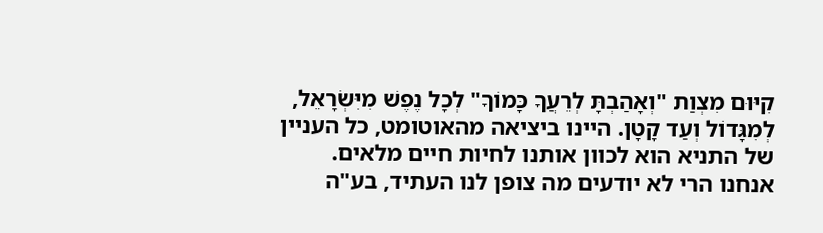קִיּוּם מִצְוַת "וְאָהַבְתָּ לְרֵעֲךָ כָּמוֹךָ" לְכָל נֶפֶשׁ מִיִּשְׂרָאֵל, לְמִגָּדוֹל וְעַד קָטָן. היינו ביציאה מהאוטומט, כל העניין של התניא הוא לכוון אותנו לחיות חיים מלאים. אנחנו הרי לא יודעים מה צופן לנו העתיד, בע"ה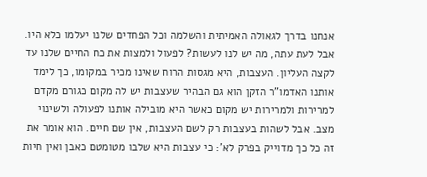אנחנו בדרך לגאולה האמיתית והשלמה וכל הפחדים שלנו יעלמו כלא היו. אבל לעת עתה, מה יש לנו לעשות? לפעול ולמצות את כח החיים שלנו עד לקצה העליון. העצבות, היא מגסות הרוח שאינו מכיר במקומו, כך לימד אותנו האדמו"ר הזקן הוא גם הבהיר שעצבות יש לה מקום כגורם מקדם למרירות ולמרירות יש מקום כאשר היא מובילה אותנו לפעולה ולשינוי מצב. אבל לשהות בעצבות רק לשם העצבות, אין שם חיים. הוא אומר את זה כל כך מדוייק בפרק לא': כי עצבות היא שלבו מטומטם כאבן ואין חיות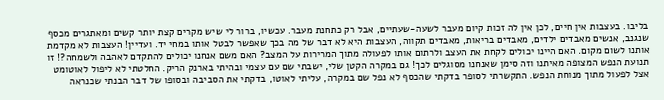בליבו. בעצבות אין חיים, לכן אין לה זכות קיום מעבר לשעה-שעתיים, אבל רק כתחנת מעבר. עכשיו, ברור לי שיש מקרים קצת יותר קשים ומאתגרים מכסף שנגנב, אנשים מאבדים ילדים, מאבדים בריאות, מאבדים תקווה, העצבות היא לא דבר של מה בכך שאפשר לבטל אותו במחי יד. ועדיין! העצבות לא מקדמת אותנו לשום מקום. האם היינו יכולים לקחת את העצב ולרתום אותו לפעולה מתוך המרירות על המצב? האם משם אנחנו יכולים להתקדם לאהבה ולשמחה?! זו תנועת הנפש המצופה מאיתנו וזה סימן שאנחנו מסוגלים לכך! גם במקרה הקטן שלי, ישבתי שם עם עצמי ובהיתי בארנק הריק. החלטתי לא ליפול לאוטומט אצל לפעול מתוך מנוחת הנפש. התקשרתי לסופר בדקתי שהכסף לא נפל שם במקרה, עליתי לאוטו, בדקתי את הסביבה ובסופו של דבר הבנתי שכנראה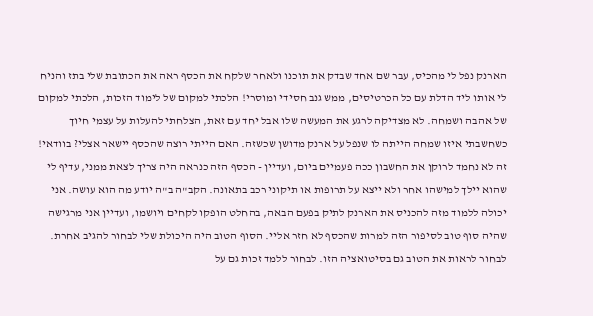הארנק נפל לי מהכיס, עבר שם אחד שבדק את תוכנו ולאחר שלקח את הכסף ראה את הכתובת שלי בתז והניח לי אותו ליד הדלת עם כל הכרטיסים, ממש גנב חסידי ומוסרי! הלכתי למקום של לימוד הזכות, הלכתי למקום של אהבה ושמחה. לא מצדיקה לרגע את המעשה שלו אבל יחד עם זאת, הצלחתי להעלות על עצמי חיוך כשחשבתי איזו שמחה הייתה לו שנפל על ארנק מדושן שכשזה. האם הייתי רוצה שהכסף יישאר אצלי? בוודאי! זה לא נחמד לרוקן את החשבון ככה פעמיים ביום, ועדיין - הכסף הזה כנראה היה צריך לצאת ממני, עדיף לי שהוא יילך למישהו אחר ולא ייצא על תרופות או תיקוני רכב בתאונה. הקב"ה ב"ה יודע מה הוא עושה. אני יכולה ללמוד מזה להכניס את הארנק לתיק בפעם הבאה, בהחלט הופקו לקחים ויושמו, ועדיין אני מרגישה שהיה סוף טוב לסיפור הזה למרות שהכסף לא חזר אליי. הסוף הטוב היה היכולת שלי לבחור להגיב אחרת. לבחור לראות את הטוב גם בסיטואציה הזו. לבחור ללמד זכות גם על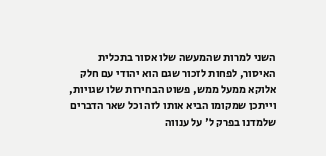השני למרות שהמעשה שלו אסור בתכלית האיסור, לפחות לזכור שגם הוא יהודי עם חלק אלוקא ממעל ממש, פשוט הבחירות שלו שגויות, וייתכן שמקומו הביא אותו לזה וכל שאר הדברים שלמדנו בפרק ל' על ענווה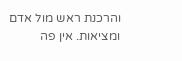והרכנת ראש מול אדם ומציאות. אין פה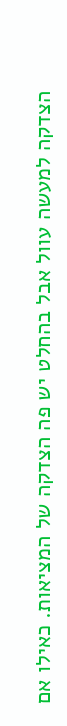הצדקה למעשה עוול אבל בהחלט יש פה הצדקה של המציאות. כאילו אם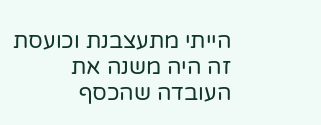הייתי מתעצבנת וכועסת זה היה משנה את העובדה שהכסף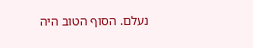נעלם. הסוף הטוב היה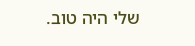שלי היה טוב.